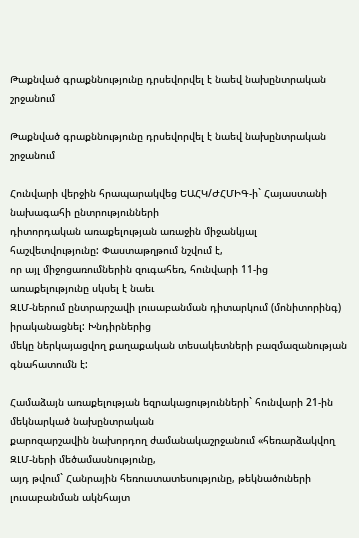Թաքնված գրաքննությունը դրսեվորվել է նաեվ նախընտրական շրջանում

Թաքնված գրաքննությունը դրսեվորվել է նաեվ նախընտրական շրջանում

Հունվարի վերջին հրապարակվեց ԵԱՀԿ/ԺՀՄԻԳ-ի` Հայաստանի նախագահի ընտրությունների
դիտորդական առաքելության առաջին միջանկյալ հաշվետվությունը: Փաստաթղթում նշվում է,
որ այլ միջոցառումներին զուգահեռ, հունվարի 11-ից առաքելությունը սկսել է նաեւ
ԶԼՄ-ներում ընտրարշավի լուսաբանման դիտարկում (մոնիտորինգ) իրականացնել: Խնդիրներից
մեկը ներկայացվող քաղաքական տեսակետների բազմազանության գնահատումն է:

Համաձայն առաքելության եզրակացությունների` հունվարի 21-ին մեկնարկած նախընտրական
քարոզարշավին նախորդող ժամանակաշրջանում «հեռարձակվող ԶԼՄ-ների մեծամասնությունը,
այդ թվում` Հանրային հեռուստատեսությունը, թեկնածուների լուսաբանման ակնհայտ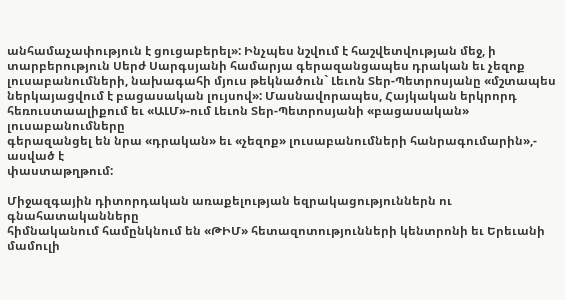անհամաչափություն է ցուցաբերել»: Ինչպես նշվում է հաշվետվության մեջ, ի
տարբերություն Սերժ Սարգսյանի համարյա գերազանցապես դրական եւ չեզոք
լուսաբանումների, նախագահի մյուս թեկնածուն` Լեւոն Տեր-Պետրոսյանը «մշտապես
ներկայացվում է բացասական լույսով»: Մասնավորապես, Հայկական երկրորդ
հեռուստաալիքում եւ «ԱԼՄ»-ում Լեւոն Տեր-Պետրոսյանի «բացասական» լուսաբանումները
գերազանցել են նրա «դրական» եւ «չեզոք» լուսաբանումների հանրագումարին»,- ասված է
փաստաթղթում:

Միջազգային դիտորդական առաքելության եզրակացություններն ու գնահատականները
հիմնականում համընկնում են «ԹԻՄ» հետազոտությունների կենտրոնի եւ Երեւանի մամուլի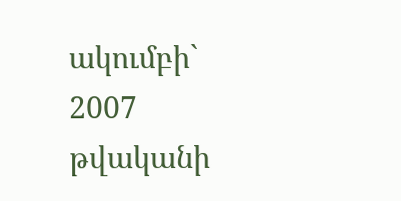ակումբի` 2007 թվականի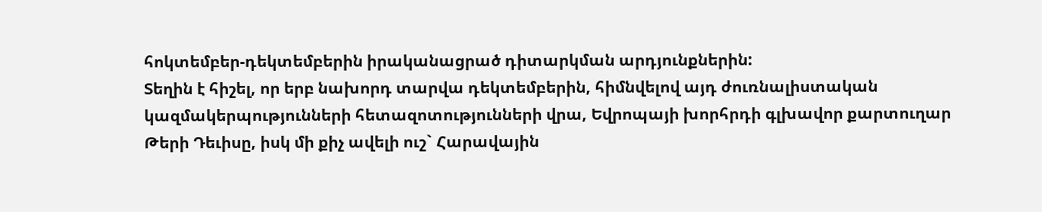հոկտեմբեր-դեկտեմբերին իրականացրած դիտարկման արդյունքներին:
Տեղին է հիշել, որ երբ նախորդ տարվա դեկտեմբերին, հիմնվելով այդ ժուռնալիստական
կազմակերպությունների հետազոտությունների վրա, Եվրոպայի խորհրդի գլխավոր քարտուղար
Թերի Դեւիսը, իսկ մի քիչ ավելի ուշ` Հարավային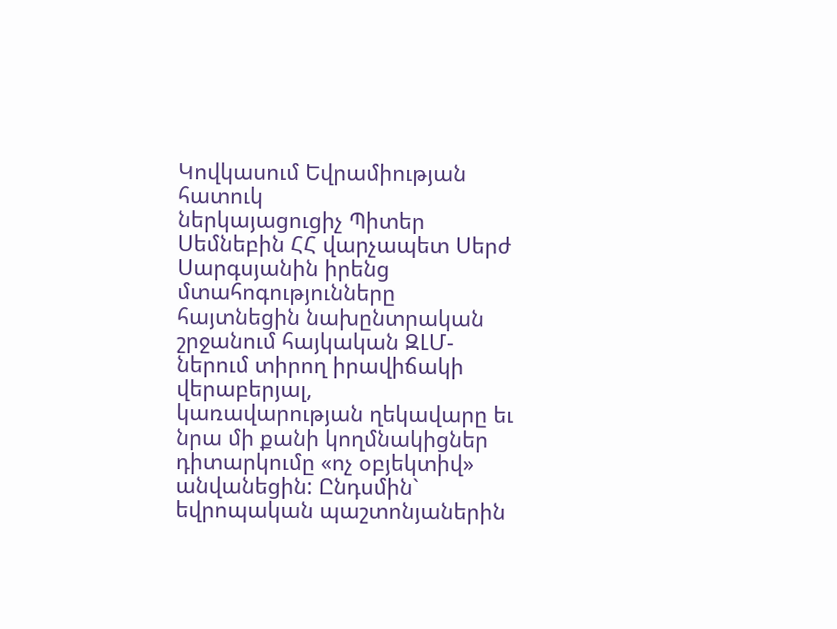Կովկասում Եվրամիության հատուկ
ներկայացուցիչ Պիտեր Սեմնեբին ՀՀ վարչապետ Սերժ Սարգսյանին իրենց մտահոգությունները
հայտնեցին նախընտրական շրջանում հայկական ԶԼՄ-ներում տիրող իրավիճակի վերաբերյալ,
կառավարության ղեկավարը եւ նրա մի քանի կողմնակիցներ դիտարկումը «ոչ օբյեկտիվ»
անվանեցին: Ընդսմին` եվրոպական պաշտոնյաներին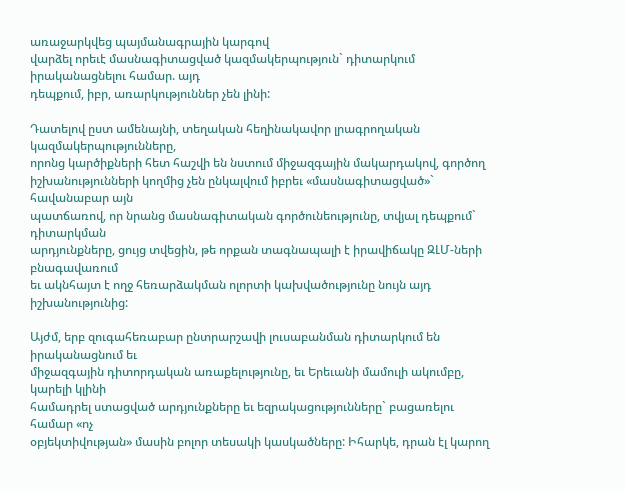առաջարկվեց պայմանագրային կարգով
վարձել որեւէ մասնագիտացված կազմակերպություն` դիտարկում իրականացնելու համար. այդ
դեպքում, իբր, առարկություններ չեն լինի:

Դատելով ըստ ամենայնի, տեղական հեղինակավոր լրագրողական կազմակերպությունները,
որոնց կարծիքների հետ հաշվի են նստում միջազգային մակարդակով, գործող
իշխանությունների կողմից չեն ընկալվում իբրեւ «մասնագիտացված»` հավանաբար այն
պատճառով, որ նրանց մասնագիտական գործունեությունը, տվյալ դեպքում` դիտարկման
արդյունքները, ցույց տվեցին, թե որքան տագնապալի է իրավիճակը ԶԼՄ-ների բնագավառում
եւ ակնհայտ է ողջ հեռարձակման ոլորտի կախվածությունը նույն այդ իշխանությունից:

Այժմ, երբ զուգահեռաբար ընտրարշավի լուսաբանման դիտարկում են իրականացնում եւ
միջազգային դիտորդական առաքելությունը, եւ Երեւանի մամուլի ակումբը, կարելի կլինի
համադրել ստացված արդյունքները եւ եզրակացությունները` բացառելու համար «ոչ
օբյեկտիվության» մասին բոլոր տեսակի կասկածները: Իհարկե, դրան էլ կարող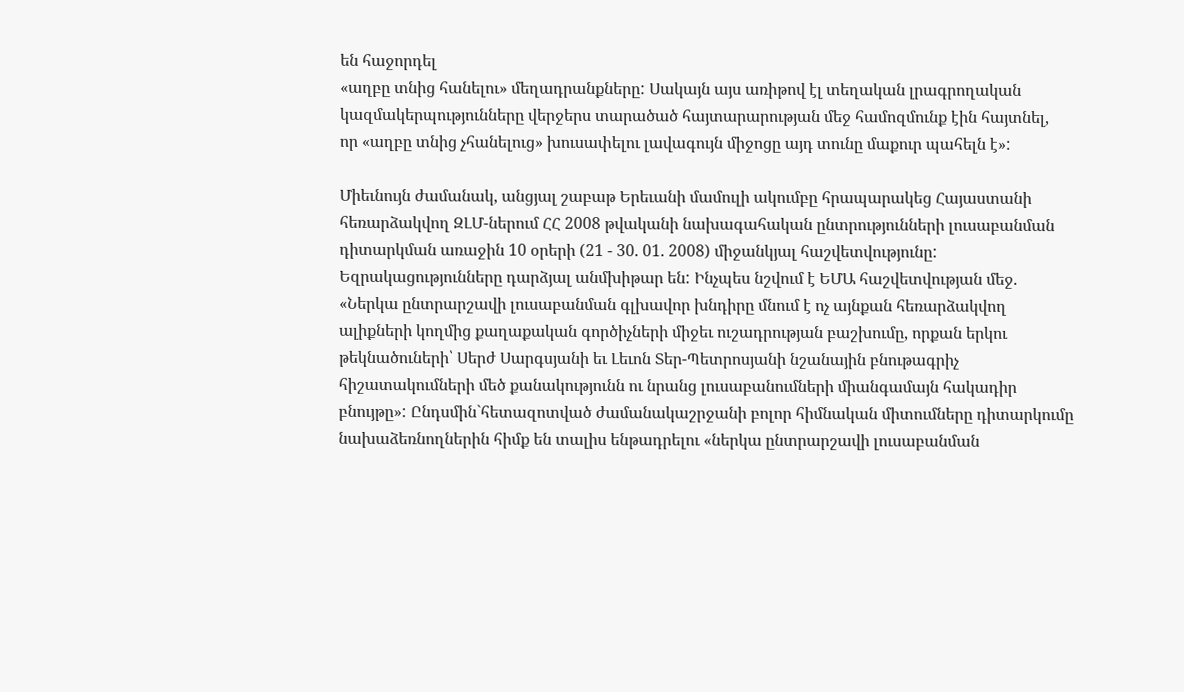են հաջորդել
«աղբը տնից հանելու» մեղադրանքները: Սակայն այս առիթով էլ տեղական լրագրողական
կազմակերպությունները վերջերս տարածած հայտարարության մեջ համոզմունք էին հայտնել,
որ «աղբը տնից չհանելուց» խուսափելու լավագույն միջոցը այդ տունը մաքուր պահելն է»:

Միեւնույն ժամանակ, անցյալ շաբաթ Երեւանի մամուլի ակումբը հրապարակեց Հայաստանի
հեռարձակվող ԶԼՄ-ներում ՀՀ 2008 թվականի նախագահական ընտրությունների լուսաբանման
դիտարկման առաջին 10 օրերի (21 - 30. 01. 2008) միջանկյալ հաշվետվությունը:
Եզրակացությունները դարձյալ անմխիթար են: Ինչպես նշվում է ԵՄԱ հաշվետվության մեջ.
«Ներկա ընտրարշավի լուսաբանման գլխավոր խնդիրը մնում է ոչ այնքան հեռարձակվող
ալիքների կողմից քաղաքական գործիչների միջեւ ուշադրության բաշխումը, որքան երկու
թեկնածուների՝ Սերժ Սարգսյանի եւ Լեւոն Տեր-Պետրոսյանի նշանային բնութագրիչ
հիշատակումների մեծ քանակությունն ու նրանց լուսաբանումների միանգամայն հակադիր
բնույթը»: Ընդսմին`հետազոտված ժամանակաշրջանի բոլոր հիմնական միտումները դիտարկումը
նախաձեռնողներին հիմք են տալիս ենթադրելու «ներկա ընտրարշավի լուսաբանման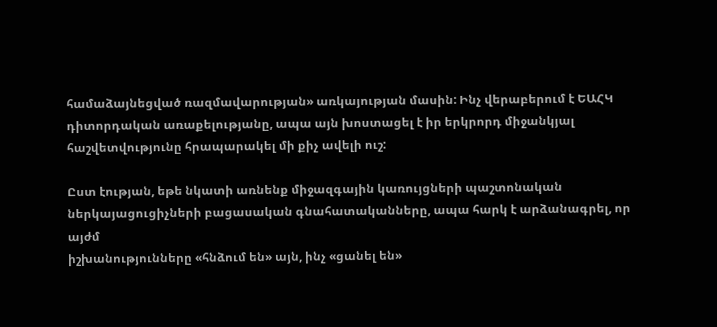համաձայնեցված ռազմավարության» առկայության մասին: Ինչ վերաբերում է ԵԱՀԿ
դիտորդական առաքելությանը, ապա այն խոստացել է իր երկրորդ միջանկյալ
հաշվետվությունը հրապարակել մի քիչ ավելի ուշ:

Ըստ էության, եթե նկատի առնենք միջազգային կառույցների պաշտոնական
ներկայացուցիչների բացասական գնահատականները, ապա հարկ է արձանագրել, որ այժմ
իշխանությունները «հնձում են» այն, ինչ «ցանել են»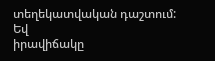տեղեկատվական դաշտում: Եվ
իրավիճակը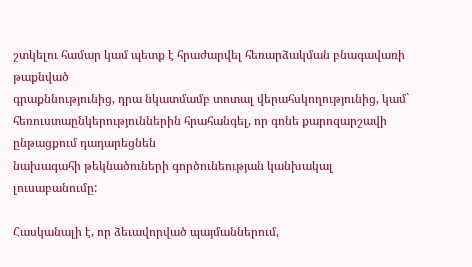շտկելու համար կամ պետք է հրաժարվել հեռարձակման բնագավառի թաքնված
գրաքննությունից, դրա նկատմամբ տոտալ վերահսկողությունից, կամ`
հեռուստաընկերություններին հրահանգել, որ գոնե քարոզարշավի ընթացքում դադարեցնեն
նախագահի թեկնածուների գործունեության կանխակալ լուսաբանումը:

Հասկանալի է, որ ձեւավորված պայմաններում,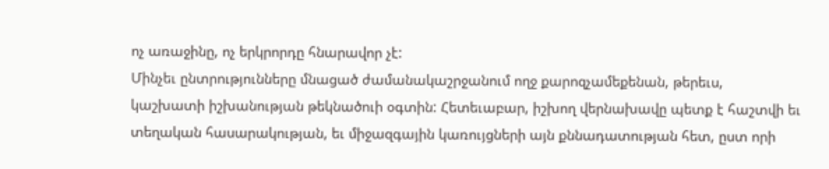ոչ առաջինը, ոչ երկրորդը հնարավոր չէ:
Մինչեւ ընտրությունները մնացած ժամանակաշրջանում ողջ քարոզչամեքենան, թերեւս,
կաշխատի իշխանության թեկնածուի օգտին: Հետեւաբար, իշխող վերնախավը պետք է հաշտվի եւ
տեղական հասարակության, եւ միջազգային կառույցների այն քննադատության հետ, ըստ որի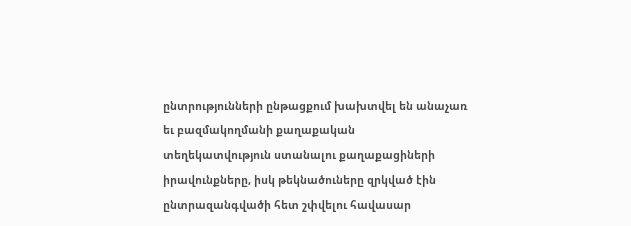ընտրությունների ընթացքում խախտվել են անաչառ եւ բազմակողմանի քաղաքական
տեղեկատվություն ստանալու քաղաքացիների իրավունքները, իսկ թեկնածուները զրկված էին
ընտրազանգվածի հետ շփվելու հավասար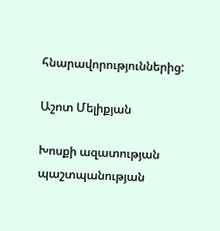հնարավորություններից:

Աշոտ Մելիքյան

Խոսքի ազատության պաշտպանության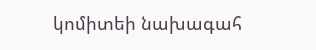կոմիտեի նախագահ